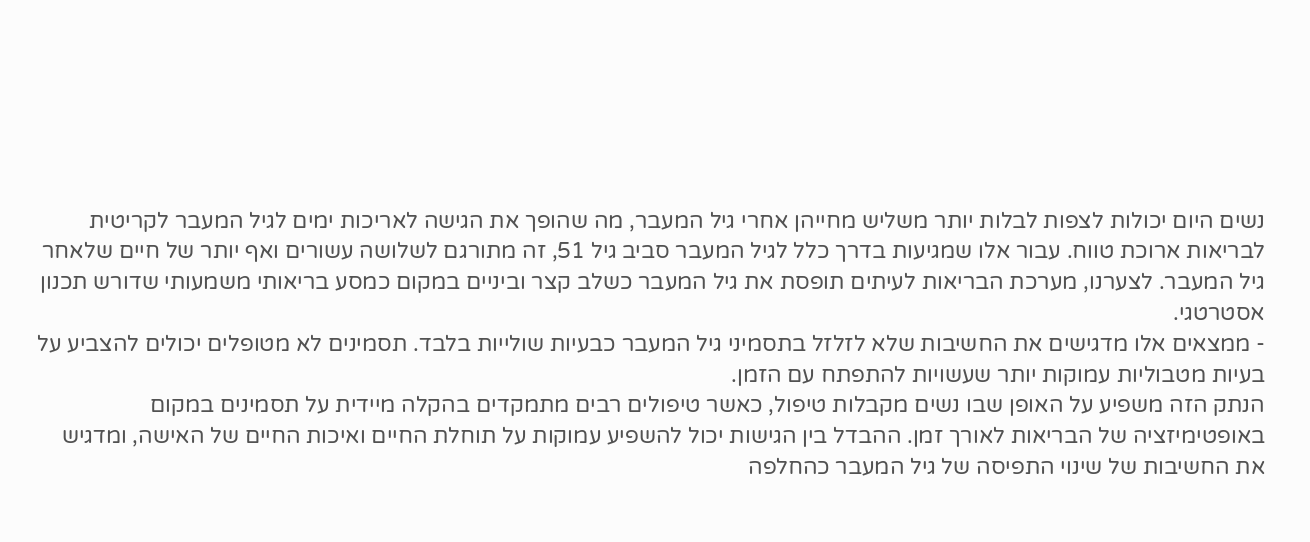נשים היום יכולות לצפות לבלות יותר משליש מחייהן אחרי גיל המעבר, מה שהופך את הגישה לאריכות ימים לגיל המעבר לקריטית לבריאות ארוכת טווח. עבור אלו שמגיעות בדרך כלל לגיל המעבר סביב גיל 51, זה מתורגם לשלושה עשורים ואף יותר של חיים שלאחר גיל המעבר. לצערנו, מערכת הבריאות לעיתים תופסת את גיל המעבר כשלב קצר וביניים במקום כמסע בריאותי משמעותי שדורש תכנון אסטרטגי.
- ממצאים אלו מדגישים את החשיבות שלא לזלזל בתסמיני גיל המעבר כבעיות שולייות בלבד. תסמינים לא מטופלים יכולים להצביע על בעיות מטבוליות עמוקות יותר שעשויות להתפתח עם הזמן.
הנתק הזה משפיע על האופן שבו נשים מקבלות טיפול, כאשר טיפולים רבים מתמקדים בהקלה מיידית על תסמינים במקום באופטימיזציה של הבריאות לאורך זמן. ההבדל בין הגישות יכול להשפיע עמוקות על תוחלת החיים ואיכות החיים של האישה, ומדגיש את החשיבות של שינוי התפיסה של גיל המעבר כהחלפה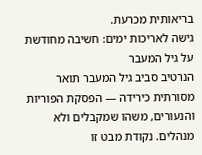בריאותית מכרעת.
גישה לאריכות ימים: חשיבה מחודשת על גיל המעבר
הנרטיב סביב גיל המעבר תואר מסורתית כירידה — הפסקת הפוריות והנעורים, משהו שמקבלים ולא מנהלים. נקודת מבט זו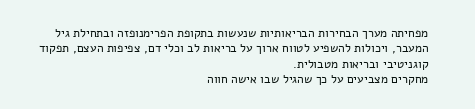מפחיתה מערך הבחירות הבריאותיות שנעשות בתקופת הפרימנופזה ובתחילת גיל המעבר, ויכולות להשפיע לטווח ארוך על בריאות לב וכלי דם, צפיפות העצם, תפקוד קוגניטיבי ובריאות מטבולית.
מחקרים מצביעים על כך שהגיל שבו אישה חווה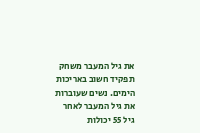את גיל המעבר משחק תפקיד חשוב באריכות הימים. נשים שעוברות את גיל המעבר לאחר גיל 55 יכולות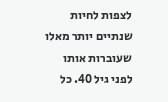לצפות לחיות שנתיים יותר מאלו שעוברות אותו לפני גיל 40. כל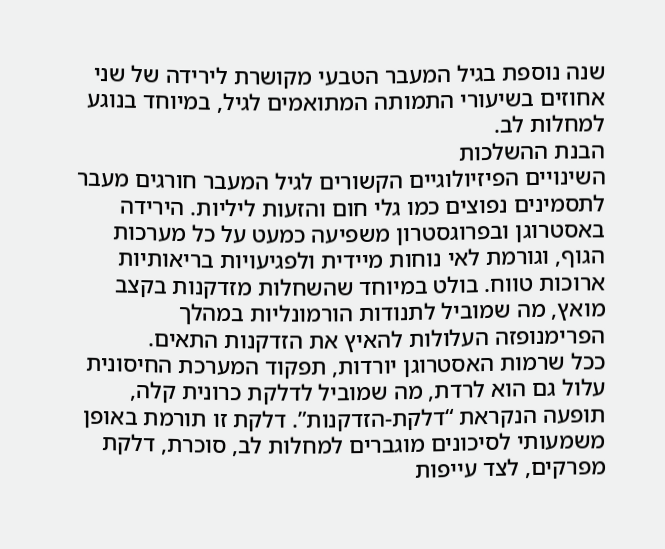שנה נוספת בגיל המעבר הטבעי מקושרת לירידה של שני אחוזים בשיעורי התמותה המתואמים לגיל, במיוחד בנוגע למחלות לב.
הבנת ההשלכות
השינויים הפיזיולוגיים הקשורים לגיל המעבר חורגים מעבר לתסמינים נפוצים כמו גלי חום והזעות ליליות. הירידה באסטרוגן ובפרוגסטרון משפיעה כמעט על כל מערכות הגוף, וגורמת לאי נוחות מיידית ולפגיעויות בריאותיות ארוכות טווח. בולט במיוחד שהשחלות מזדקנות בקצב מואץ, מה שמוביל לתנודות הורמונליות במהלך הפרימנופזה העלולות להאיץ את הזדקנות התאים.
ככל שרמות האסטרוגן יורדות, תפקוד המערכת החיסונית עלול גם הוא לרדת, מה שמוביל לדלקת כרונית קלה, תופעה הנקראת “דלקת-הזדקנות”. דלקת זו תורמת באופן משמעותי לסיכונים מוגברים למחלות לב, סוכרת, דלקת מפרקים, לצד עייפות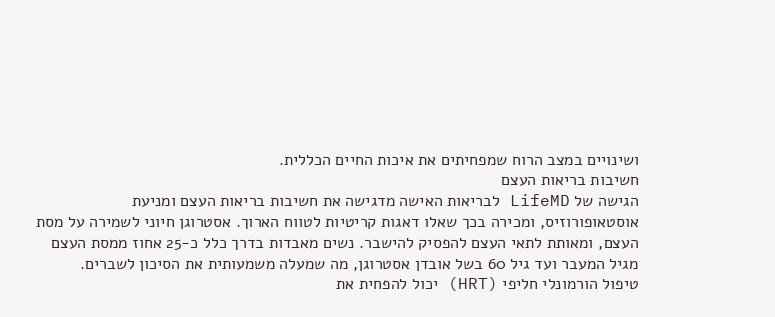ושינויים במצב הרוח שמפחיתים את איכות החיים הכללית.
חשיבות בריאות העצם
הגישה של LifeMD לבריאות האישה מדגישה את חשיבות בריאות העצם ומניעת אוסטאופורוזיס, ומכירה בכך שאלו דאגות קריטיות לטווח הארוך. אסטרוגן חיוני לשמירה על מסת העצם, ומאותת לתאי העצם להפסיק להישבר. נשים מאבדות בדרך כלל כ-25 אחוז ממסת העצם מגיל המעבר ועד גיל 60 בשל אובדן אסטרוגן, מה שמעלה משמעותית את הסיכון לשברים.
טיפול הורמונלי חליפי (HRT) יכול להפחית את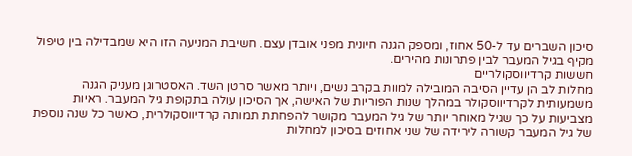סיכון השברים עד ל-50 אחוז, ומספק הגנה חיונית מפני אובדן עצם. חשיבת המניעה הזו היא שמבדילה בין טיפול מקיף בגיל המעבר לבין פתרונות מהירים.
חששות קרדיווסקולריים
מחלות לב הן עדיין הסיבה המובילה למוות בקרב נשים, ויותר מאשר סרטן השד. האסטרוגן מעניק הגנה משמעותית לקרדיווסקולר במהלך שנות הפוריות של האישה, אך הסיכון עולה בתקופת גיל המעבר. ראיות מצביעות על כך שגיל מאוחר יותר של גיל המעבר מקושר להפחתת תמותה קרדיווסקולרית, כאשר כל שנה נוספת של גיל המעבר קשורה לירידה של שני אחוזים בסיכון למחלות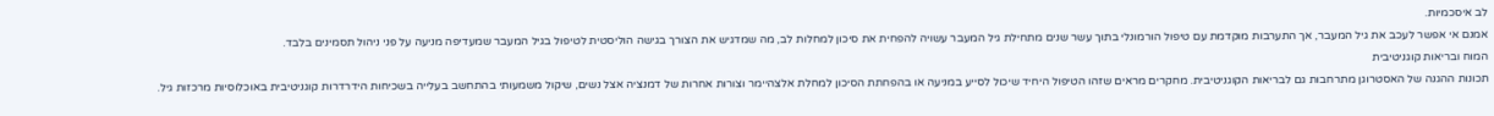לב איסכמיות.
אמנם אי אפשר לעכב את גיל המעבר, אך התערבות מוקדמת עם טיפול הורמונלי בתוך עשר שנים מתחילת גיל המעבר עשויה להפחית את סיכון למחלות לב, מה שמדגיש את הצורך בגישה הוליסטית לטיפול בגיל המעבר שמעדיפה מניעה על פני ניהול תסמינים בלבד.
המוח ובריאות קוגניטיבית
תכונות ההגנה של האסטרוגן מתרחבות גם לבריאות הקוגניטיבית. מחקרים מראים שזהו הטיפול היחיד שיכול לסייע במניעה או בהפחתת הסיכון למחלת אלצהיימר וצורות אחרות של דמנציה אצל נשים, שיקול משמעותי בהתחשב בעלייה בשכיחות הידרדרות קוגניטיבית באוכלוסיות מרכזות גיל.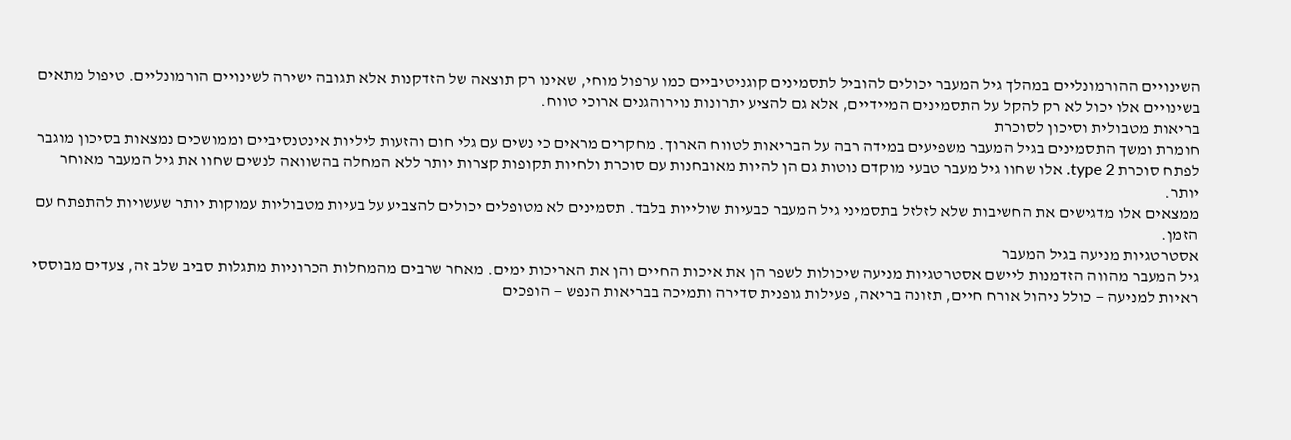השינויים ההורמונליים במהלך גיל המעבר יכולים להוביל לתסמינים קוגניטיביים כמו ערפול מוחי, שאינו רק תוצאה של הזדקנות אלא תגובה ישירה לשינויים הורמונליים. טיפול מתאים בשינויים אלו יכול לא רק להקל על התסמינים המיידיים, אלא גם להציע יתרונות נוירוהגנים ארוכי טווח.
בריאות מטבולית וסיכון לסוכרת
חומרת ומשך התסמינים בגיל המעבר משפיעים במידה רבה על הבריאות לטווח הארוך. מחקרים מראים כי נשים עם גלי חום והזעות ליליות אינטנסיביים וממושכים נמצאות בסיכון מוגבר לפתח סוכרת type 2. אלו שחוו גיל מעבר טבעי מוקדם נוטות גם הן להיות מאובחנות עם סוכרת ולחיות תקופות קצרות יותר ללא המחלה בהשוואה לנשים שחוו את גיל המעבר מאוחר יותר.
ממצאים אלו מדגישים את החשיבות שלא לזלזל בתסמיני גיל המעבר כבעיות שולייות בלבד. תסמינים לא מטופלים יכולים להצביע על בעיות מטבוליות עמוקות יותר שעשויות להתפתח עם הזמן.
אסטרטגיות מניעה בגיל המעבר
גיל המעבר מהווה הזדמנות ליישם אסטרטגיות מניעה שיכולות לשפר הן את איכות החיים והן את האריכות ימים. מאחר שרבים מהמחלות הכרוניות מתגלות סביב שלב זה, צעדים מבוססי ראיות למניעה — כולל ניהול אורח חיים, תזונה בריאה, פעילות גופנית סדירה ותמיכה בבריאות הנפש — הופכים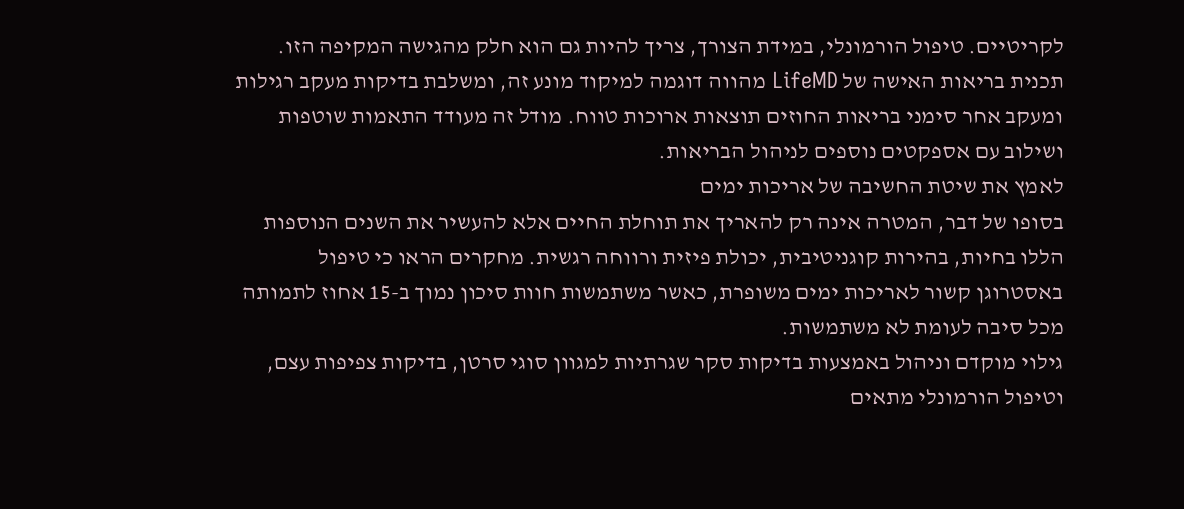לקריטיים. טיפול הורמונלי, במידת הצורך, צריך להיות גם הוא חלק מהגישה המקיפה הזו.
תכנית בריאות האישה של LifeMD מהווה דוגמה למיקוד מונע זה, ומשלבת בדיקות מעקב רגילות ומעקב אחר סימני בריאות החוזים תוצאות ארוכות טווח. מודל זה מעודד התאמות שוטפות ושילוב עם אספקטים נוספים לניהול הבריאות.
לאמץ את שיטת החשיבה של אריכות ימים
בסופו של דבר, המטרה אינה רק להאריך את תוחלת החיים אלא להעשיר את השנים הנוספות הללו בחיות, בהירות קוגניטיבית, יכולת פיזית ורווחה רגשית. מחקרים הראו כי טיפול באסטרוגן קשור לאריכות ימים משופרת, כאשר משתמשות חוות סיכון נמוך ב-15 אחוז לתמותה מכל סיבה לעומת לא משתמשות.
גילוי מוקדם וניהול באמצעות בדיקות סקר שגרתיות למגוון סוגי סרטן, בדיקות צפיפות עצם, וטיפול הורמונלי מתאים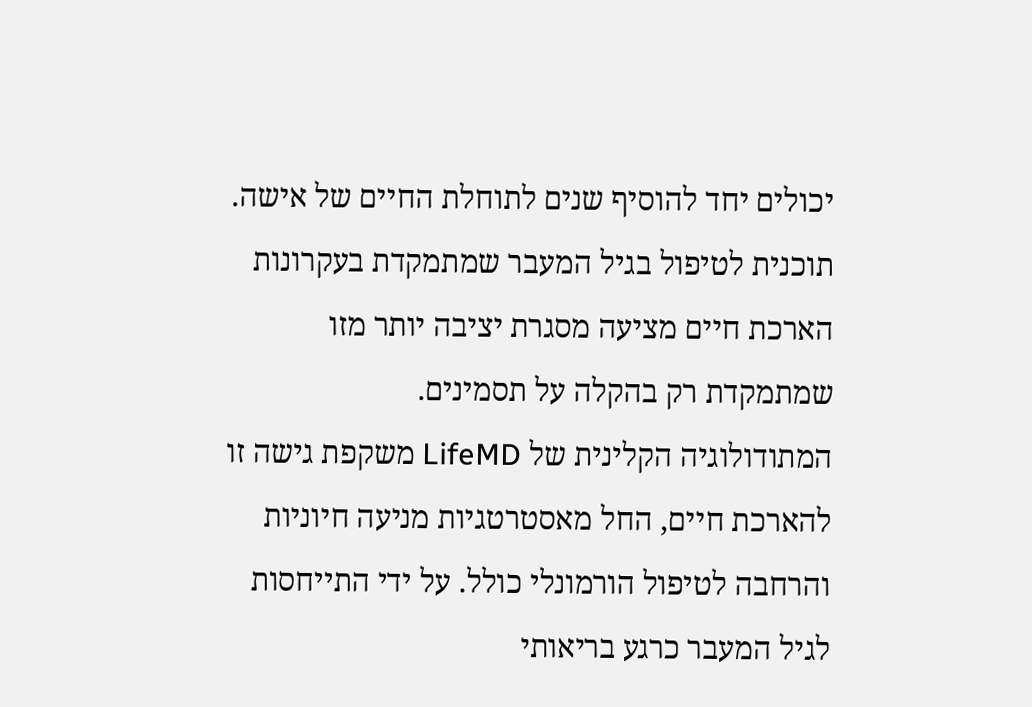יכולים יחד להוסיף שנים לתוחלת החיים של אישה. תוכנית לטיפול בגיל המעבר שמתמקדת בעקרונות הארכת חיים מציעה מסגרת יציבה יותר מזו שמתמקדת רק בהקלה על תסמינים.
המתודולוגיה הקלינית של LifeMD משקפת גישה זו להארכת חיים, החל מאסטרטגיות מניעה חיוניות והרחבה לטיפול הורמונלי כולל. על ידי התייחסות לגיל המעבר כרגע בריאותי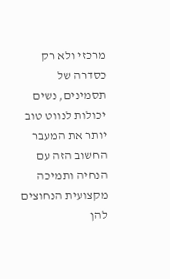מרכזי ולא רק כסדרה של תסמינים, נשים יכולות לנווט טוב יותר את המעבר החשוב הזה עם הנחיה ותמיכה מקצועית הנחוצים להן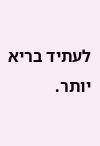לעתיד בריא יותר.